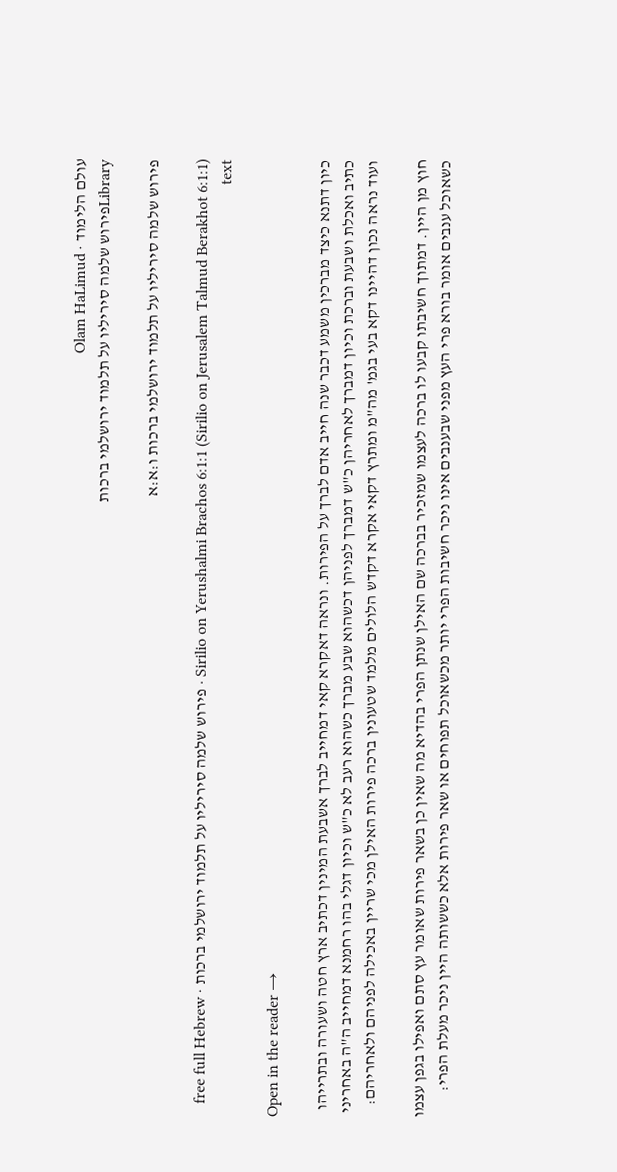עולם הלימוד · Olam HaLimud
Libraryפירוש שלמה סיריליו על תלמוד ירושלמי ברכות

פירוש שלמה סיריליו על תלמוד ירושלמי ברכות ו:א:א

Sirilio on Yerushalmi Brachos 6:1:1 (Sirilio on Jerusalem Talmud Berakhot 6:1:1) · פירוש שלמה סיריליו על תלמוד ירושלמי ברכות · free full Hebrew text

Open in the reader →

כיון דתנא כיצד מברכין משמע דכבר שנה חייב אדם לברך על הפירות. ונראה דאקרא קאי דמחייב לברך אשבעת המינין דכתיב ארץ חטה ושעורה ובתרייהו כתיב ואכלת ושבעת וברכת וכיון דמברך לאחריהן כ"ש דמברך לפניהן דכשהוא שבע מברך כשהוא רעב לא כ"ש וכיון דגלי בהו רחמנא דמחייב ה"ה באחריני ועוד נראה נכון דהיינו דקא בעי בגמ' מה"מ ומתרץ דקאי אקרא דקדש הלולים מלמד שטעונין ברכה פירות האילן מכי שריין באכילה לפניהם ולאחריהם:

חוץ מן היין. דמתוך חשיבתו קבעו לו ברכה לעצמו שמזכיר בברכה שם האילן שנתן הפרי בהדיא מה שאין כן בשאר פירות שאומר עץ סתם ואפילו בגפן עצמו כשאוכל ענבים אומר בורא פרי העץ מפני שבענבים אינו ניכר חשיבות הפרי יותר מכשאוכל תפוחים או שאר פירות אלא כששותה היין ניכר מעלת הפרי: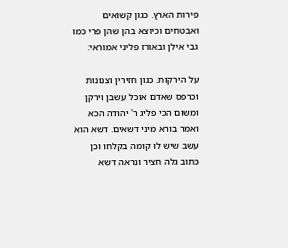פירות הארץ. כגון קשואים ואבטחים וכיוצא בהן שהן פרי כמו גבי אילן ובאורז פליגי אמוראי:

על הירקות. כגון חזירין וצנונות וכרפס שאדם אוכל עשבן וירקן ומשום הכי פליג ר' יהודה הכא ואמר בורא מיני דשאים. דשא הוא עשב שיש לו קומה בקלחו וכן כתוב גלה חציר ונראה דשא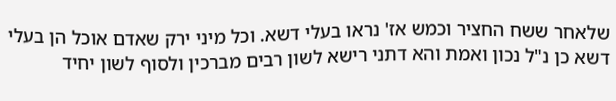שלאחר ששח החציר וכמש אז' נראו בעלי דשא. וכל מיני ירק שאדם אוכל הן בעלי דשא כן נ"ל נכון ואמת והא דתני רישא לשון רבים מברכין ולסוף לשון יחיד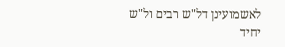לאשמועינן דל"ש רבים ול"ש יחיד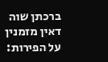ברכתן שוה דאין מזמנין על הפירות: